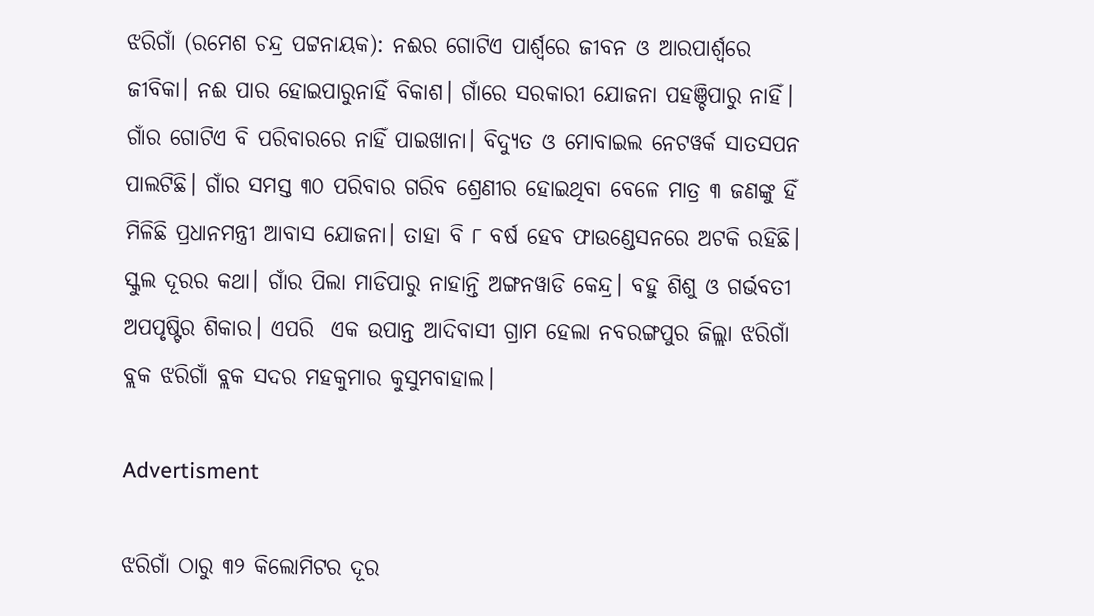ଝରିଗାଁ (ରମେଶ ଚନ୍ଦ୍ର ପଟ୍ଟନାୟକ): ନଈର ଗୋଟିଏ ପାର୍ଶ୍ବରେ ଜୀବନ ଓ ଆରପାର୍ଶ୍ବରେ ଜୀବିକା। ନଈ ପାର ହୋଇପାରୁନାହିଁ ବିକାଶ। ଗାଁରେ ସରକାରୀ ଯୋଜନା ପହଞ୍ଚିପାରୁ ନାହିଁ। ଗାଁର ଗୋଟିଏ ବି ପରିବାରରେ ନାହିଁ ପାଇଖାନା। ବିଦ୍ୟୁତ ଓ ମୋବାଇଲ ନେଟୱର୍କ ସାତସପନ ପାଲଟିଛି। ଗାଁର ସମସ୍ତ ୩୦ ପରିବାର ଗରିବ ଶ୍ରେଣୀର ହୋଇଥିବା ବେଳେ ମାତ୍ର ୩ ଜଣଙ୍କୁ ହିଁ ମିଳିଛି ପ୍ରଧାନମନ୍ତ୍ରୀ ଆବାସ ଯୋଜନା। ତାହା ବି ୮ ବର୍ଷ ହେବ ଫାଉଣ୍ଡେସନରେ ଅଟକି ରହିଛି। ସ୍କୁଲ ଦୂରର କଥା। ଗାଁର ପିଲା ମାଡିପାରୁ ନାହାନ୍ତି ଅଙ୍ଗନୱାଡି କେନ୍ଦ୍ର। ବହୁ ଶିଶୁ ଓ ଗର୍ଭବତୀ ଅପପୃଷ୍ଟିର ଶିକାର। ଏପରି  ଏକ ଉପାନ୍ତ ଆଦିବାସୀ ଗ୍ରାମ ହେଲା ନବରଙ୍ଗପୁର ଜିଲ୍ଲା ଝରିଗାଁ ବ୍ଲକ ଝରିଗାଁ ବ୍ଲକ ସଦର ମହକୁମାର କୁସୁମବାହାଲ।

Advertisment

ଝରିଗାଁ ଠାରୁ ୩୨ କିଲୋମିଟର ଦୂର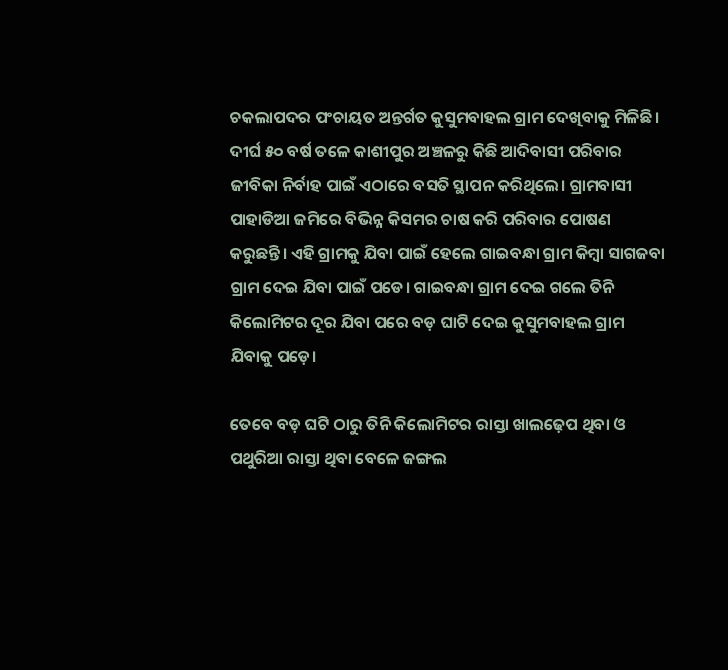ଚକଲାପଦର ପଂଚାୟତ ଅନ୍ତର୍ଗତ କୁସୁମବାହଲ ଗ୍ରାମ ଦେଖିବାକୁ ମିଳିଛି। ଦୀର୍ଘ ୫୦ ବର୍ଷ ତଳେ କାଶୀପୁର ଅଞ୍ଚଳରୁ କିଛି ଆଦିବାସୀ ପରିବାର ଜୀବିକା ନିର୍ବାହ ପାଇଁ ଏଠାରେ ବସତି ସ୍ଥାପନ କରିଥିଲେ। ଗ୍ରାମବାସୀ ପାହାଡିଆ ଜମିରେ ବିଭିନ୍ନ କିସମର ଚାଷ କରି ପରିବାର ପୋଷଣ କରୁଛନ୍ତି। ଏହି ଗ୍ରାମକୁ ଯିବା ପାଇଁ ହେଲେ ଗାଇବନ୍ଧା ଗ୍ରାମ କିମ୍ବା ସାଗଜବା ଗ୍ରାମ ଦେଇ ଯିବା ପାଇଁ ପଡେ। ଗାଇବନ୍ଧା ଗ୍ରାମ ଦେଇ ଗଲେ ତିନି କିଲୋମିଟର ଦୂର ଯିବା ପରେ ବଡ଼ ଘାଟି ଦେଇ କୁସୁମବାହଲ ଗ୍ରାମ ଯିବାକୁ ପଡ଼େ।

ତେବେ ବଡ଼ ଘଟି ଠାରୁ ତିନି କିଲୋମିଟର ରାସ୍ତା ଖାଲଢ଼େପ ଥିବା ଓ ପଥୁରିଆ ରାସ୍ତା ଥିବା ବେଳେ ଜଙ୍ଗଲ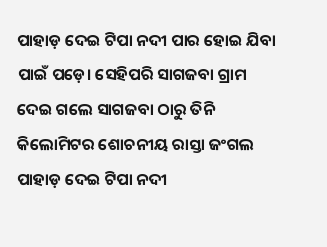ପାହାଡ଼ ଦେଇ ଟିପା ନଦୀ ପାର ହୋଇ ଯିବା ପାଇଁ ପଡ଼େ। ସେହିପରି ସାଗଜବା ଗ୍ରାମ ଦେଇ ଗଲେ ସାଗଜବା ଠାରୁ ତିନି କିଲୋମିଟର ଶୋଚନୀୟ ରାସ୍ତା ଜଂଗଲ ପାହାଡ଼ ଦେଇ ଟିପା ନଦୀ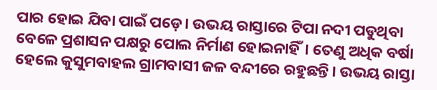ପାର ହୋଇ ଯିବା ପାଇଁ ପଡ଼େ। ଉଭୟ ରାସ୍ତାରେ ଟିପା ନଦୀ ପଡୁଥିବା ବେଳେ ପ୍ରଶାସନ ପକ୍ଷରୁ ପୋଲ ନିର୍ମାଣ ହୋଇନାହିଁ। ତେଣୁ ଅଧିକ ବର୍ଷା ହେଲେ କୁସୁମବାହଲ ଗ୍ରାମବାସୀ ଜଳ ବନ୍ଦୀରେ ରହୁଛନ୍ତି। ଉଭୟ ରାସ୍ତା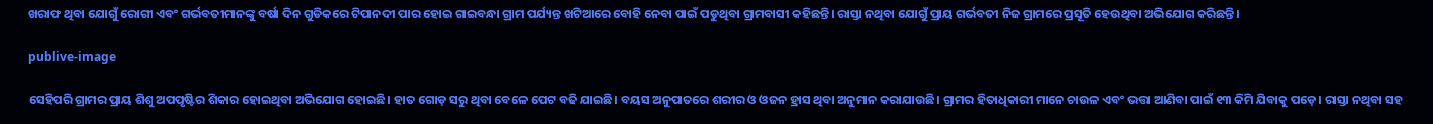ଖରାଫ ଥିବା ଯୋଗୁଁ ରୋଗୀ ଏବଂ ଗର୍ଭବତୀମାନଙ୍କୁ ବର୍ଷା ଦିନ ଗୁଡିକରେ ଟିପାନଦୀ ପାର ହୋଇ ଗାଇବନ୍ଧା ଗ୍ରାମ ପର୍ଯ୍ୟନ୍ତ ଖଟିଆରେ ବୋହି ନେବା ପାଇଁ ପଡୁଥିବା ଗ୍ରାମବାସୀ କହିଛନ୍ତି। ରାସ୍ତା ନଥିବା ଯୋଗୁଁ ପ୍ରାୟ ଗର୍ଭବତୀ ନିଜ ଗ୍ରାମରେ ପ୍ରସୂତି ହେଉଥିବା ଅଭିଯୋଗ କରିଛନ୍ତି।

publive-image

ସେହିପରି ଗ୍ରାମର ପ୍ରାୟ ଶିଶୁ ଅପପୃଷ୍ଟିର ଶିକାର ହୋଇଥିବା ଅଭିଯୋଗ ହୋଇଛି। ହାତ ଗୋଡ଼ ସରୁ ଥିବା ବେଳେ ପେଟ ବଢି ଯାଇଛି। ବୟସ ଅନୁପାତରେ ଶରୀର ଓ ଓଜନ ହ୍ରାସ ଥିବା ଅନୁମାନ କରାଯାଉଛି। ଗ୍ରାମର ହିତାଧିକାରୀ ମାନେ ଚାଉଳ ଏବଂ ଭତ୍ତା ଆଣିବା ପାଇଁ ୧୩ କିମି ଯିବାକୁ ପଡ଼େ। ରାସ୍ତା ନଥିବା ସହ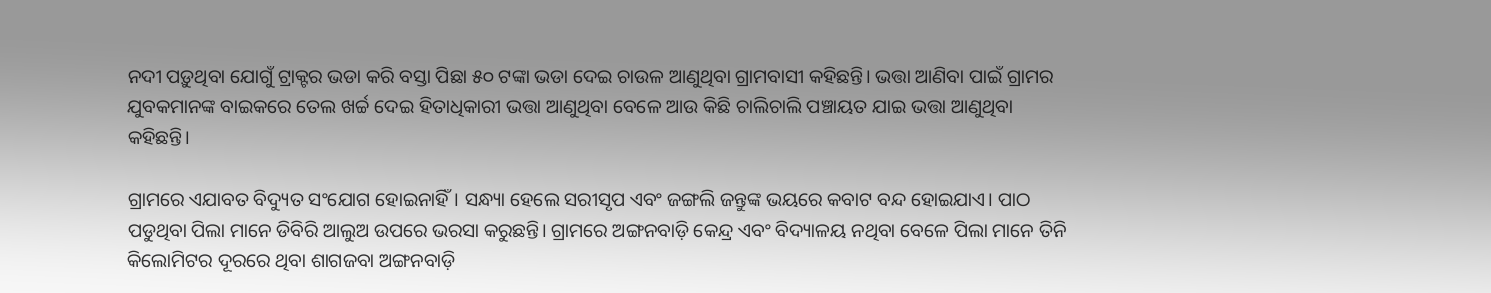ନଦୀ ପଡ଼ୁଥିବା ଯୋଗୁଁ ଟ୍ରାକ୍ଟର ଭଡା କରି ବସ୍ତା ପିଛା ୫୦ ଟଙ୍କା ଭଡା ଦେଇ ଚାଉଳ ଆଣୁଥିବା ଗ୍ରାମବାସୀ କହିଛନ୍ତି। ଭତ୍ତା ଆଣିବା ପାଇଁ ଗ୍ରାମର ଯୁବକମାନଙ୍କ ବାଇକରେ ତେଲ ଖର୍ଚ୍ଚ ଦେଇ ହିତାଧିକାରୀ ଭତ୍ତା ଆଣୁଥିବା ବେଳେ ଆଉ କିଛି ଚାଲିଚାଲି ପଞ୍ଚାୟତ ଯାଇ ଭତ୍ତା ଆଣୁଥିବା କହିଛନ୍ତି।

ଗ୍ରାମରେ ଏଯାବତ ବିଦ୍ୟୁତ ସଂଯୋଗ ହୋଇନାହିଁ। ସନ୍ଧ୍ୟା ହେଲେ ସରୀସୃପ ଏବଂ ଜଙ୍ଗଲି ଜନ୍ତୁଙ୍କ ଭୟରେ କବାଟ ବନ୍ଦ ହୋଇଯାଏ। ପାଠ ପଡୁଥିବା ପିଲା ମାନେ ଡିବିରି ଆଲୁଅ ଉପରେ ଭରସା କରୁଛନ୍ତି। ଗ୍ରାମରେ ଅଙ୍ଗନବାଡ଼ି କେନ୍ଦ୍ର ଏବଂ ବିଦ୍ୟାଳୟ ନଥିବା ବେଳେ ପିଲା ମାନେ ତିନି କିଲୋମିଟର ଦୂରରେ ଥିବା ଶାଗଜବା ଅଙ୍ଗନବାଡ଼ି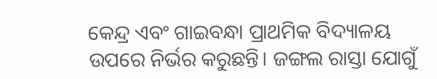କେନ୍ଦ୍ର ଏବଂ ଗାଇବନ୍ଧା ପ୍ରାଥମିକ ବିଦ୍ୟାଳୟ ଉପରେ ନିର୍ଭର କରୁଛନ୍ତି। ଜଙ୍ଗଲ ରାସ୍ତା ଯୋଗୁଁ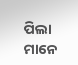ପିଲା ମାନେ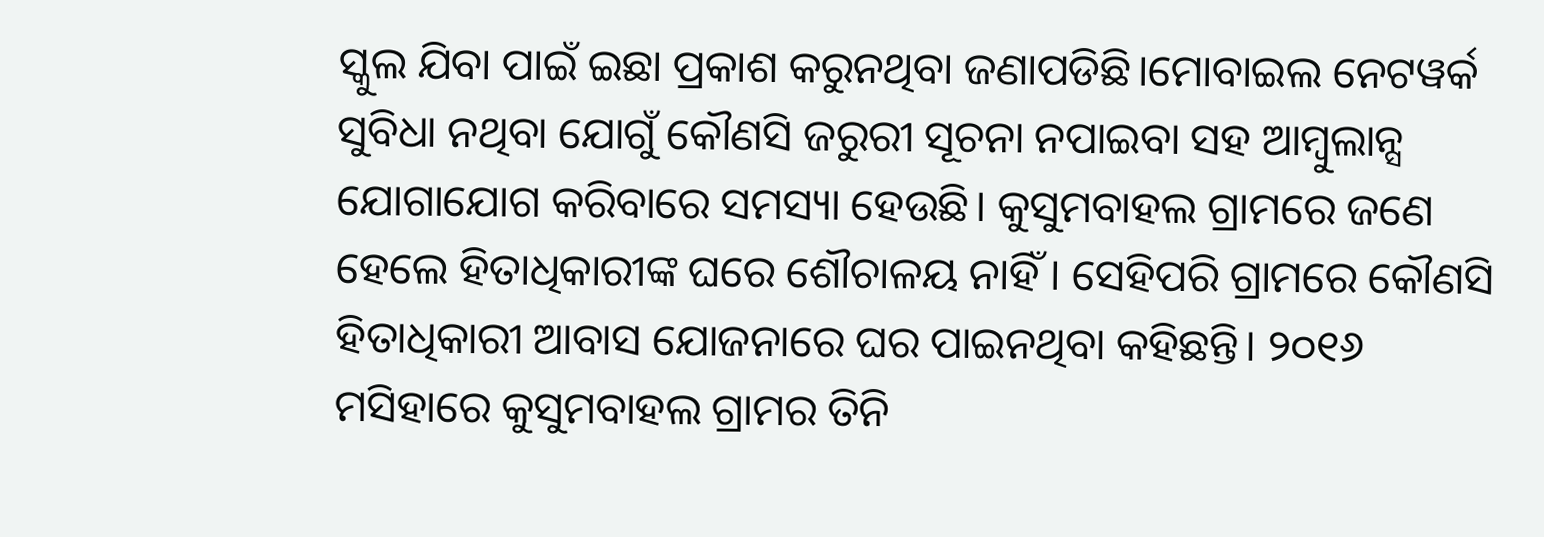ସ୍କୁଲ ଯିବା ପାଇଁ ଇଛା ପ୍ରକାଶ କରୁନଥିବା ଜଣାପଡିଛି।ମୋବାଇଲ ନେଟୱର୍କ ସୁବିଧା ନଥିବା ଯୋଗୁଁ କୌଣସି ଜରୁରୀ ସୂଚନା ନପାଇବା ସହ ଆମ୍ବୁଲାନ୍ସ ଯୋଗାଯୋଗ କରିବାରେ ସମସ୍ୟା ହେଉଛି। କୁସୁମବାହଲ ଗ୍ରାମରେ ଜଣେ ହେଲେ ହିତାଧିକାରୀଙ୍କ ଘରେ ଶୌଚାଳୟ ନାହିଁ । ସେହିପରି ଗ୍ରାମରେ କୌଣସି ହିତାଧିକାରୀ ଆବାସ ଯୋଜନାରେ ଘର ପାଇନଥିବା କହିଛନ୍ତି। ୨୦୧୬ ମସିହାରେ କୁସୁମବାହଲ ଗ୍ରାମର ତିନି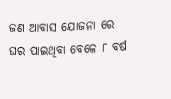ଜଣ ଆବାସ ଯୋଜନା ରେ ଘର ପାଇଥିବା ବେଳେ ୮ ବର୍ଷ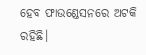ହେବ ଫାଉଣ୍ଡେସନରେ ଅଟକି ରହିଛି।